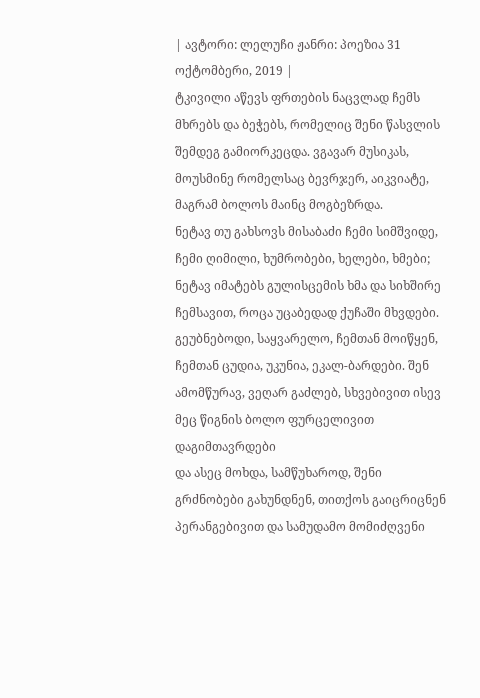| ავტორი: ლელუჩი ჟანრი: პოეზია 31 ოქტომბერი, 2019 |
ტკივილი აწევს ფრთების ნაცვლად ჩემს მხრებს და ბეჭებს, რომელიც შენი წასვლის შემდეგ გამიორკეცდა. ვგავარ მუსიკას, მოუსმინე რომელსაც ბევრჯერ, აიკვიატე, მაგრამ ბოლოს მაინც მოგბეზრდა.
ნეტავ თუ გახსოვს მისაბაძი ჩემი სიმშვიდე, ჩემი ღიმილი, ხუმრობები, ხელები, ხმები; ნეტავ იმატებს გულისცემის ხმა და სიხშირე ჩემსავით, როცა უცაბედად ქუჩაში მხვდები.
გეუბნებოდი, საყვარელო, ჩემთან მოიწყენ, ჩემთან ცუდია, უკუნია, ეკალ-ბარდები. შენ ამომწურავ, ვეღარ გაძლებ, სხვებივით ისევ მეც წიგნის ბოლო ფურცელივით დაგიმთავრდები
და ასეც მოხდა, სამწუხაროდ, შენი გრძნობები გახუნდნენ, თითქოს გაიცრიცნენ პერანგებივით და სამუდამო მომიძღვენი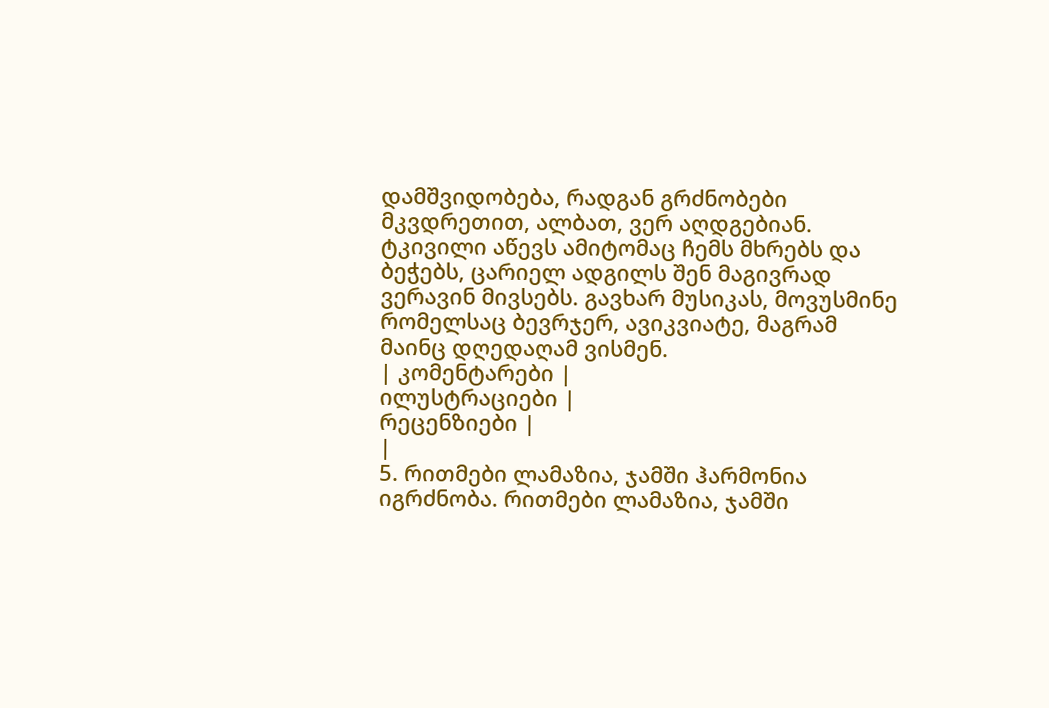დამშვიდობება, რადგან გრძნობები მკვდრეთით, ალბათ, ვერ აღდგებიან.
ტკივილი აწევს ამიტომაც ჩემს მხრებს და ბეჭებს, ცარიელ ადგილს შენ მაგივრად ვერავინ მივსებს. გავხარ მუსიკას, მოვუსმინე რომელსაც ბევრჯერ, ავიკვიატე, მაგრამ მაინც დღედაღამ ვისმენ.
| კომენტარები |
ილუსტრაციები |
რეცენზიები |
|
5. რითმები ლამაზია, ჯამში ჰარმონია იგრძნობა. რითმები ლამაზია, ჯამში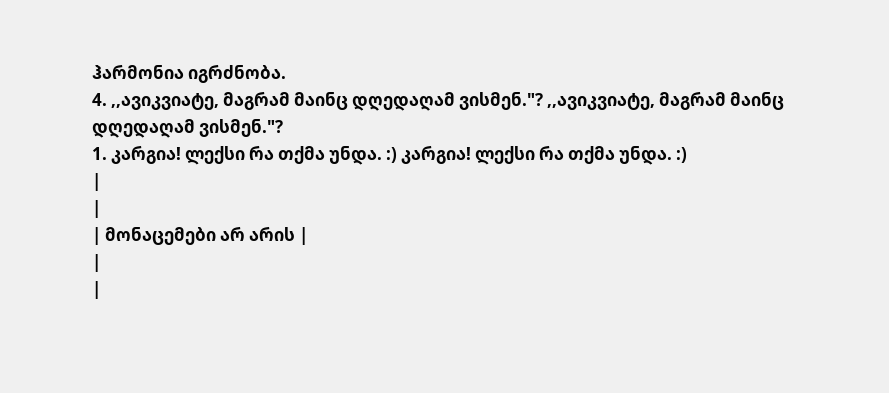ჰარმონია იგრძნობა.
4. ,,ავიკვიატე, მაგრამ მაინც დღედაღამ ვისმენ."? ,,ავიკვიატე, მაგრამ მაინც დღედაღამ ვისმენ."?
1. კარგია! ლექსი რა თქმა უნდა. :) კარგია! ლექსი რა თქმა უნდა. :)
|
|
| მონაცემები არ არის |
|
|